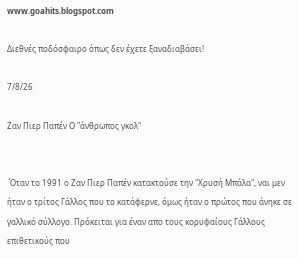www.goahits.blogspot.com

Διεθνές ποδόσφαιρο όπως δεν έχετε ξαναδιαβάσει!

7/8/26

Ζαν Πιερ Παπέν Ο "άνθρωπος γκολ"


 Όταν το 1991 ο Ζαν Πιερ Παπέν κατακτούσε την "Χρυσή Μπάλα", ναι μεν ήταν ο τρίτος Γάλλος που το κατάφερνε, όμως ήταν ο πρώτος που άνηκε σε γαλλικό σύλλογο. Πρόκειται για έναν απο τους κορυφαίους Γάλλους επιθετικούς που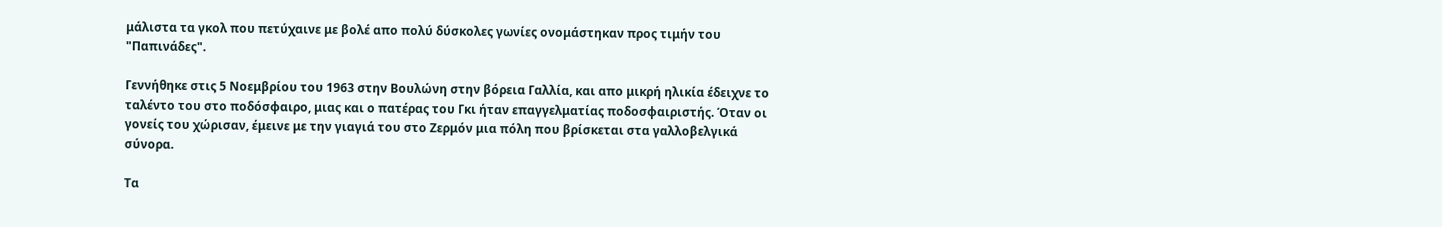μάλιστα τα γκολ που πετύχαινε με βολέ απο πολύ δύσκολες γωνίες ονομάστηκαν προς τιμήν του "Παπινάδες".

Γεννήθηκε στις 5 Νοεμβρίου του 1963 στην Βουλώνη στην βόρεια Γαλλία, και απο μικρή ηλικία έδειχνε το ταλέντο του στο ποδόσφαιρο, μιας και ο πατέρας του Γκι ήταν επαγγελματίας ποδοσφαιριστής. Όταν οι γονείς του χώρισαν, έμεινε με την γιαγιά του στο Ζερμόν μια πόλη που βρίσκεται στα γαλλοβελγικά σύνορα.

Τα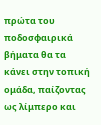πρώτα του ποδοσφαιρικά βήματα θα τα κάνει στην τοπική ομάδα, παίζοντας ως λίμπερο και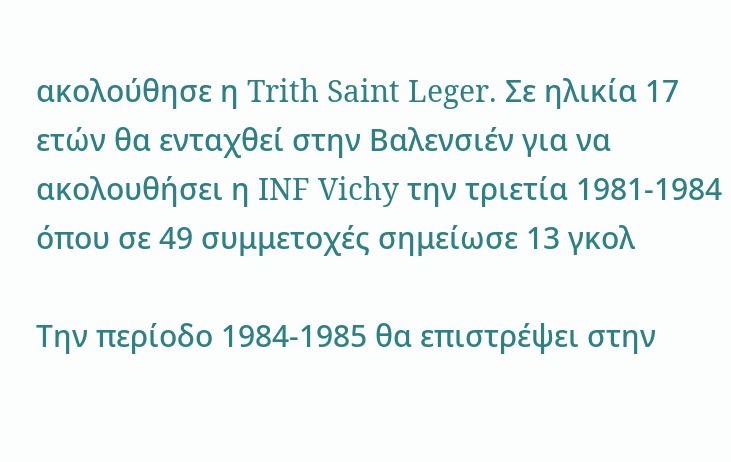ακολούθησε η Trith Saint Leger. Σε ηλικία 17 ετών θα ενταχθεί στην Βαλενσιέν για να ακολουθήσει η INF Vichy την τριετία 1981-1984 όπου σε 49 συμμετοχές σημείωσε 13 γκολ

Την περίοδο 1984-1985 θα επιστρέψει στην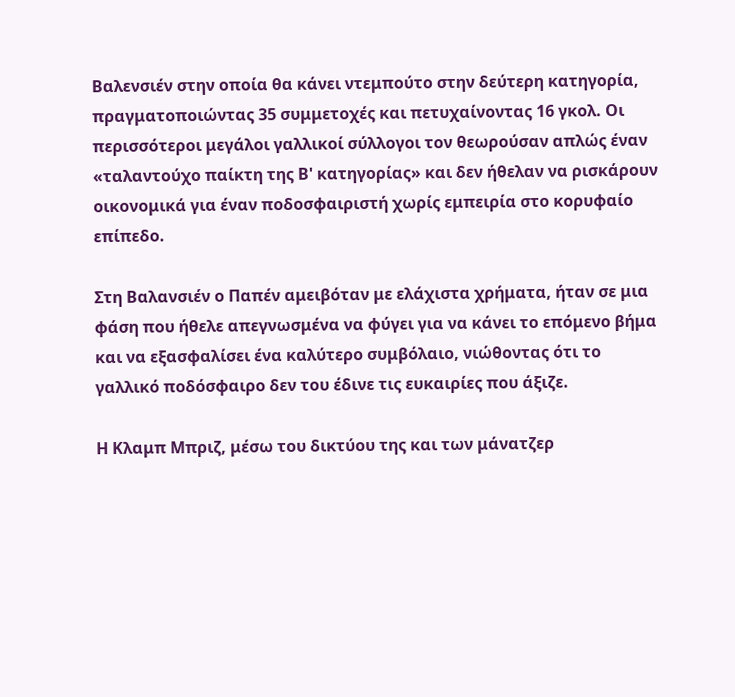Βαλενσιέν στην οποία θα κάνει ντεμπούτο στην δεύτερη κατηγορία, πραγματοποιώντας 35 συμμετοχές και πετυχαίνοντας 16 γκολ. Οι περισσότεροι μεγάλοι γαλλικοί σύλλογοι τον θεωρούσαν απλώς έναν «ταλαντούχο παίκτη της Β' κατηγορίας» και δεν ήθελαν να ρισκάρουν οικονομικά για έναν ποδοσφαιριστή χωρίς εμπειρία στο κορυφαίο επίπεδο.

Στη Βαλανσιέν ο Παπέν αμειβόταν με ελάχιστα χρήματα, ήταν σε μια φάση που ήθελε απεγνωσμένα να φύγει για να κάνει το επόμενο βήμα και να εξασφαλίσει ένα καλύτερο συμβόλαιο, νιώθοντας ότι το γαλλικό ποδόσφαιρο δεν του έδινε τις ευκαιρίες που άξιζε.

Η Κλαμπ Μπριζ, μέσω του δικτύου της και των μάνατζερ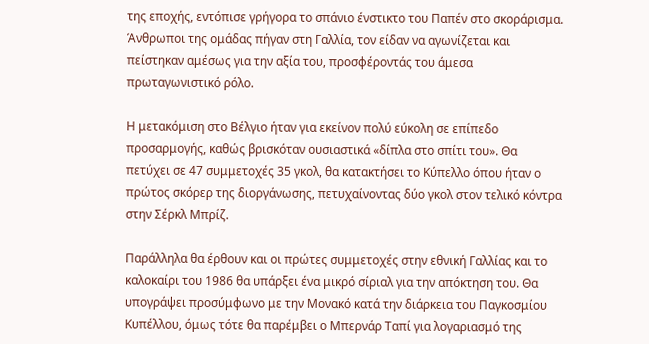της εποχής, εντόπισε γρήγορα το σπάνιο ένστικτο του Παπέν στο σκοράρισμα. Άνθρωποι της ομάδας πήγαν στη Γαλλία, τον είδαν να αγωνίζεται και πείστηκαν αμέσως για την αξία του, προσφέροντάς του άμεσα πρωταγωνιστικό ρόλο.

Η μετακόμιση στο Βέλγιο ήταν για εκείνον πολύ εύκολη σε επίπεδο προσαρμογής, καθώς βρισκόταν ουσιαστικά «δίπλα στο σπίτι του». Θα πετύχει σε 47 συμμετοχές 35 γκολ, θα κατακτήσει το Κύπελλο όπου ήταν ο πρώτος σκόρερ της διοργάνωσης, πετυχαίνοντας δύο γκολ στον τελικό κόντρα στην Σέρκλ Μπρίζ.

Παράλληλα θα έρθουν και οι πρώτες συμμετοχές στην εθνική Γαλλίας και το καλοκαίρι του 1986 θα υπάρξει ένα μικρό σίριαλ για την απόκτηση του. Θα υπογράψει προσύμφωνο με την Μονακό κατά την διάρκεια του Παγκοσμίου Κυπέλλου, όμως τότε θα παρέμβει ο Μπερνάρ Ταπί για λογαριασμό της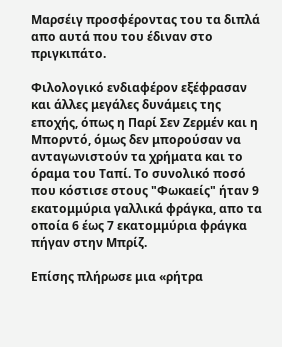Μαρσέιγ προσφέροντας του τα διπλά απο αυτά που του έδιναν στο πριγκιπάτο.

Φιλολογικό ενδιαφέρον εξέφρασαν και άλλες μεγάλες δυνάμεις της εποχής, όπως η Παρί Σεν Ζερμέν και η Μπορντό, όμως δεν μπορούσαν να ανταγωνιστούν τα χρήματα και το όραμα του Ταπί. Το συνολικό ποσό που κόστισε στους "Φωκαείς" ήταν 9 εκατομμύρια γαλλικά φράγκα, απο τα οποία 6 έως 7 εκατομμύρια φράγκα πήγαν στην Μπρίζ.

Επίσης πλήρωσε μια «ρήτρα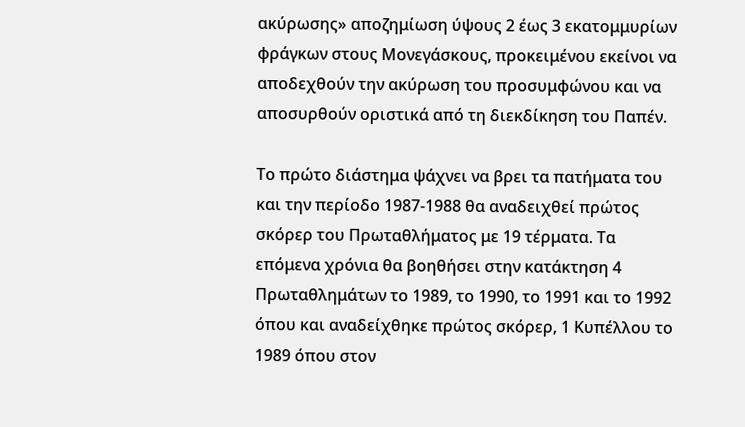ακύρωσης» αποζημίωση ύψους 2 έως 3 εκατομμυρίων φράγκων στους Μονεγάσκους, προκειμένου εκείνοι να αποδεχθούν την ακύρωση του προσυμφώνου και να αποσυρθούν οριστικά από τη διεκδίκηση του Παπέν.

Το πρώτο διάστημα ψάχνει να βρει τα πατήματα του και την περίοδο 1987-1988 θα αναδειχθεί πρώτος σκόρερ του Πρωταθλήματος με 19 τέρματα. Τα επόμενα χρόνια θα βοηθήσει στην κατάκτηση 4 Πρωταθλημάτων το 1989, το 1990, το 1991 και το 1992 όπου και αναδείχθηκε πρώτος σκόρερ, 1 Κυπέλλου το 1989 όπου στον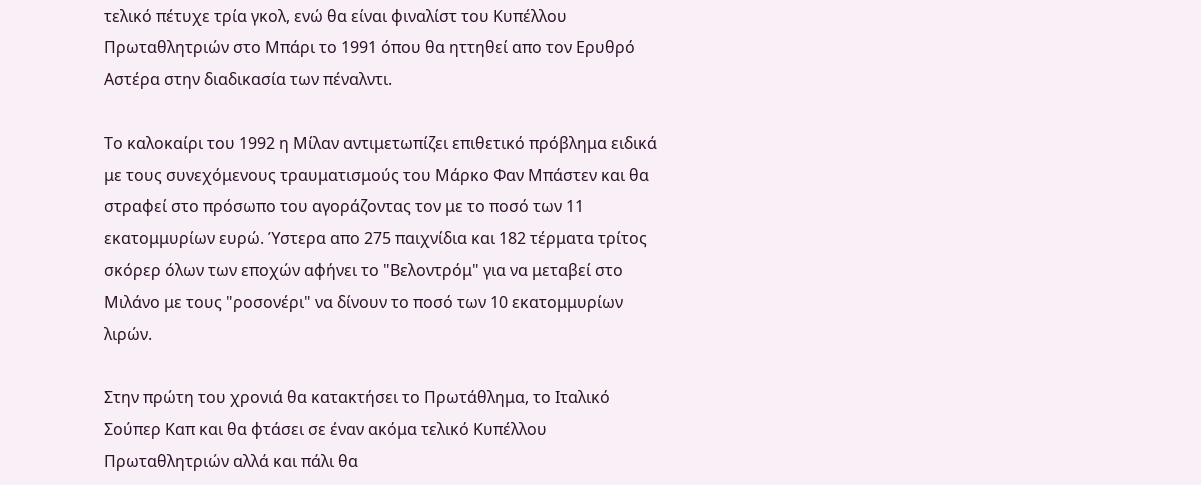τελικό πέτυχε τρία γκολ, ενώ θα είναι φιναλίστ του Κυπέλλου Πρωταθλητριών στο Μπάρι το 1991 όπου θα ηττηθεί απο τον Ερυθρό Αστέρα στην διαδικασία των πέναλντι.

Το καλοκαίρι του 1992 η Μίλαν αντιμετωπίζει επιθετικό πρόβλημα ειδικά με τους συνεχόμενους τραυματισμούς του Μάρκο Φαν Μπάστεν και θα στραφεί στο πρόσωπο του αγοράζοντας τον με το ποσό των 11 εκατομμυρίων ευρώ. Ύστερα απο 275 παιχνίδια και 182 τέρματα τρίτος σκόρερ όλων των εποχών αφήνει το "Βελοντρόμ" για να μεταβεί στο Μιλάνο με τους "ροσονέρι" να δίνουν το ποσό των 10 εκατομμυρίων λιρών.

Στην πρώτη του χρονιά θα κατακτήσει το Πρωτάθλημα, το Ιταλικό Σούπερ Καπ και θα φτάσει σε έναν ακόμα τελικό Κυπέλλου Πρωταθλητριών αλλά και πάλι θα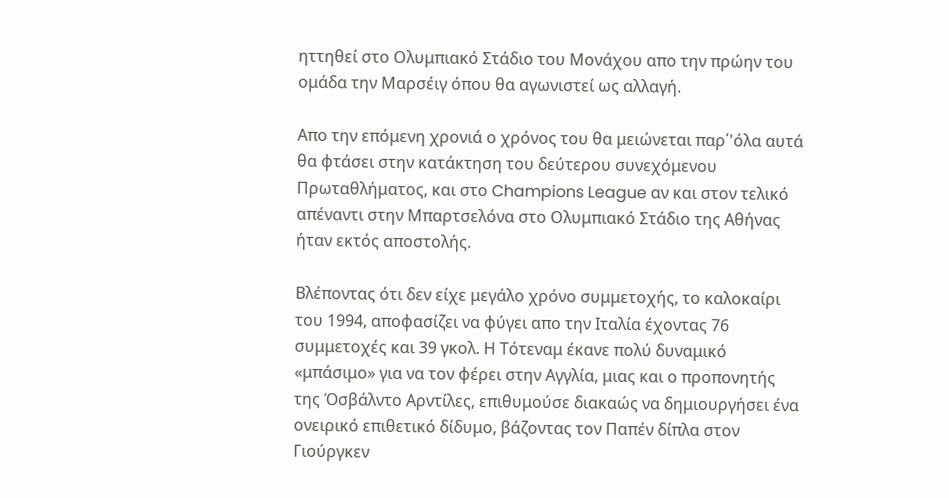ηττηθεί στο Ολυμπιακό Στάδιο του Μονάχου απο την πρώην του ομάδα την Μαρσέιγ όπου θα αγωνιστεί ως αλλαγή.

Απο την επόμενη χρονιά ο χρόνος του θα μειώνεται παρ΄'όλα αυτά θα φτάσει στην κατάκτηση του δεύτερου συνεχόμενου Πρωταθλήματος, και στο Champions League αν και στον τελικό απέναντι στην Μπαρτσελόνα στο Ολυμπιακό Στάδιο της Αθήνας ήταν εκτός αποστολής.

Βλέποντας ότι δεν είχε μεγάλο χρόνο συμμετοχής, το καλοκαίρι του 1994, αποφασίζει να φύγει απο την Ιταλία έχοντας 76 συμμετοχές και 39 γκολ. Η Τότεναμ έκανε πολύ δυναμικό «μπάσιμο» για να τον φέρει στην Αγγλία, μιας και ο προπονητής της Όσβάλντο Αρντίλες, επιθυμούσε διακαώς να δημιουργήσει ένα ονειρικό επιθετικό δίδυμο, βάζοντας τον Παπέν δίπλα στον Γιούργκεν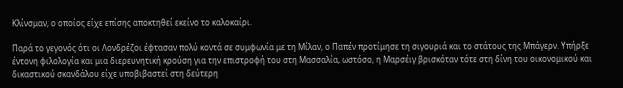Κλίνσμαν, ο οποίος είχε επίσης αποκτηθεί εκείνο το καλοκαίρι.

Παρά το γεγονός ότι οι Λονδρέζοι έφτασαν πολύ κοντά σε συμφωνία με τη Μίλαν, ο Παπέν προτίμησε τη σιγουριά και το στάτους της Μπάγερν. Υπήρξε έντονη φιλολογία και μια διερευνητική κρούση για την επιστροφή του στη Μασσαλία, ωστόσο, η Μαρσέιγ βρισκόταν τότε στη δίνη του οικονομικού και δικαστικού σκανδάλου είχε υποβιβαστεί στη δεύτερη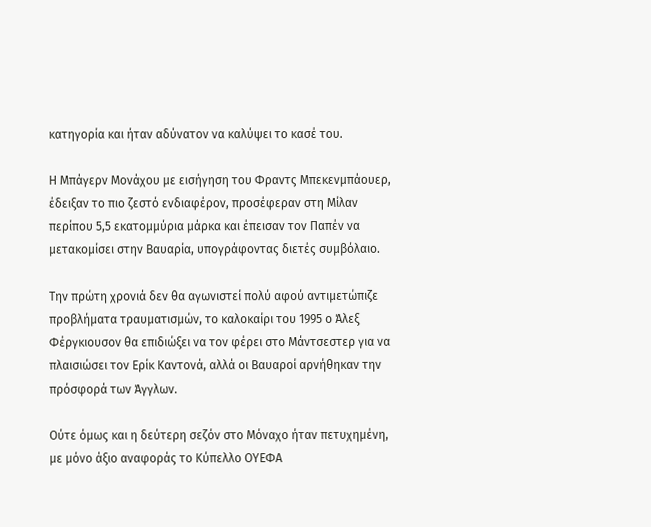κατηγορία και ήταν αδύνατον να καλύψει το κασέ του.

Η Μπάγερν Μονάχου με εισήγηση του Φραντς Μπεκενμπάουερ, έδειξαν το πιο ζεστό ενδιαφέρον, προσέφεραν στη Μίλαν περίπου 5,5 εκατομμύρια μάρκα και έπεισαν τον Παπέν να μετακομίσει στην Βαυαρία, υπογράφοντας διετές συμβόλαιο.

Την πρώτη χρονιά δεν θα αγωνιστεί πολύ αφού αντιμετώπιζε προβλήματα τραυματισμών, το καλοκαίρι του 1995 ο Άλεξ Φέργκιουσον θα επιδιώξει να τον φέρει στο Μάντσεστερ για να πλαισιώσει τον Ερίκ Καντονά, αλλά οι Βαυαροί αρνήθηκαν την πρόσφορά των Άγγλων.

Ούτε όμως και η δεύτερη σεζόν στο Μόναχο ήταν πετυχημένη, με μόνο άξιο αναφοράς το Κύπελλο ΟΥΕΦΑ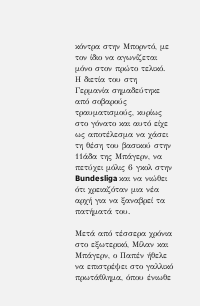κόντρα στην Μπορντό, με τον ίδιο να αγωνίζεται μόνο στον πρώτο τελικό. Η διετία του στη Γερμανία σημαδεύτηκε από σοβαρούς τραυματισμούς, κυρίως στο γόνατο και αυτό είχε ως αποτέλεσμα να χάσει τη θέση του βασικού στην 11άδα της Μπάγερν, να πετύχει μόλις 6 γκολ στην Bundesliga και να νιώθει ότι χρειαζόταν μια νέα αρχή για να ξαναβρεί τα πατήματά του.

Μετά από τέσσερα χρόνια στο εξωτερικό, Μίλαν και Μπάγερν, ο Παπέν ήθελε να επιστρέψει στο γαλλικό πρωτάθλημα, όπου ένιωθε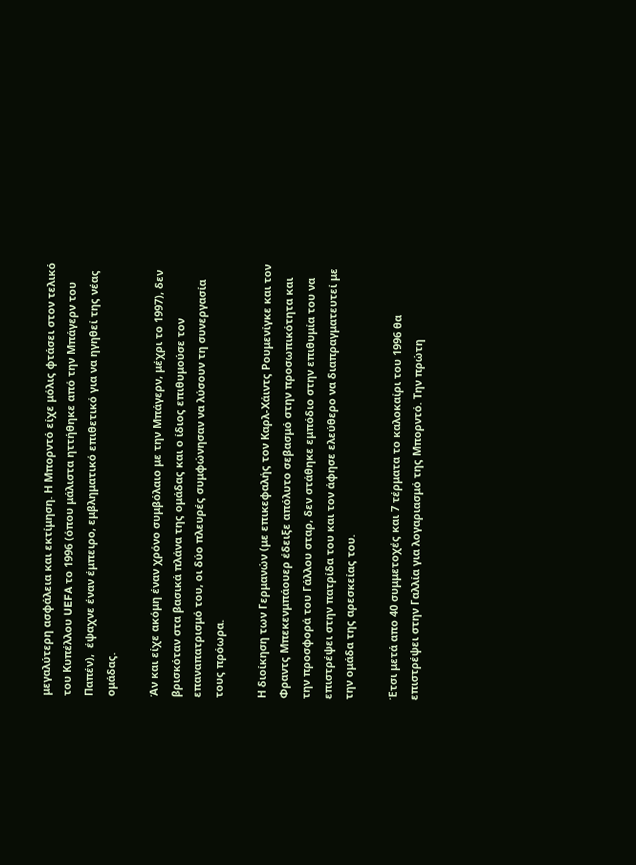μεγαλύτερη ασφάλεια και εκτίμηση. Η Μπορντό είχε μόλις φτάσει στον τελικό του Κυπέλλου UEFA το 1996 (όπου μάλιστα ηττήθηκε από την Μπάγερν του Παπέν),  έψαχνε έναν έμπειρο, εμβληματικό επιθετικό για να ηγηθεί της νέας ομάδας.

Άν και είχε ακόμη έναν χρόνο συμβόλαιο με την Μπάγερν, μέχρι το 1997), δεν βρισκόταν στα βασικά πλάνα της ομάδας και ο ίδιος επιθυμούσε τον επαναπατρισμό του, οι δύο πλευρές συμφώνησαν να λύσουν τη συνεργασία τους πρόωρα.

Η διοίκηση των Γερμανών (με επικεφαλής τον Καρλ-Χάιντς Ρουμενίγκε και τον Φραντς Μπεκενμπάουερ έδειξε απόλυτο σεβασμό στην προσωπικότητα και την προσφορά του Γάλλου σταρ, δεν στάθηκε εμπόδιο στην επιθυμία του να επιστρέψει στην πατρίδα του και τον άφησε ελεύθερο να διαπραγματευτεί με την ομάδα της αρεσκείας του.

Έτσι μετά απο 40 συμμετοχές και 7 τέρματα το καλοκαίρι του 1996 θα επιστρέψει στην Γαλλία για λογαριασμό της Μπορντό. Την πρώτη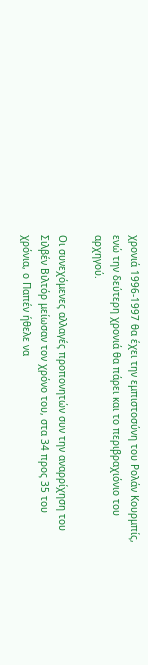χρονιά 1996-1997 θα έχει την εμπιστοσύνη του Ρολάν Κουρμπίς, ενώ την δεύτερη χρονιά θα πάρει και το περιβραχιόνιο του αρχηγού.

Οι συνεχόμενες αλλαγές προπονητών συν την αναρρίχηση του Σιλβέν Βιλτόρ μείωσαν τον χρόνο του, στα 34 προς 35 του χρόνια, ο Παπέν ήθελε να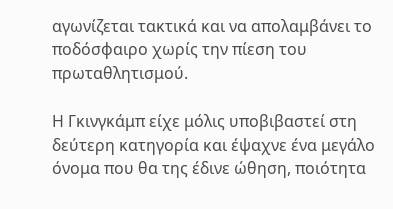αγωνίζεται τακτικά και να απολαμβάνει το ποδόσφαιρο χωρίς την πίεση του πρωταθλητισμού.

Η Γκινγκάμπ είχε μόλις υποβιβαστεί στη δεύτερη κατηγορία και έψαχνε ένα μεγάλο όνομα που θα της έδινε ώθηση, ποιότητα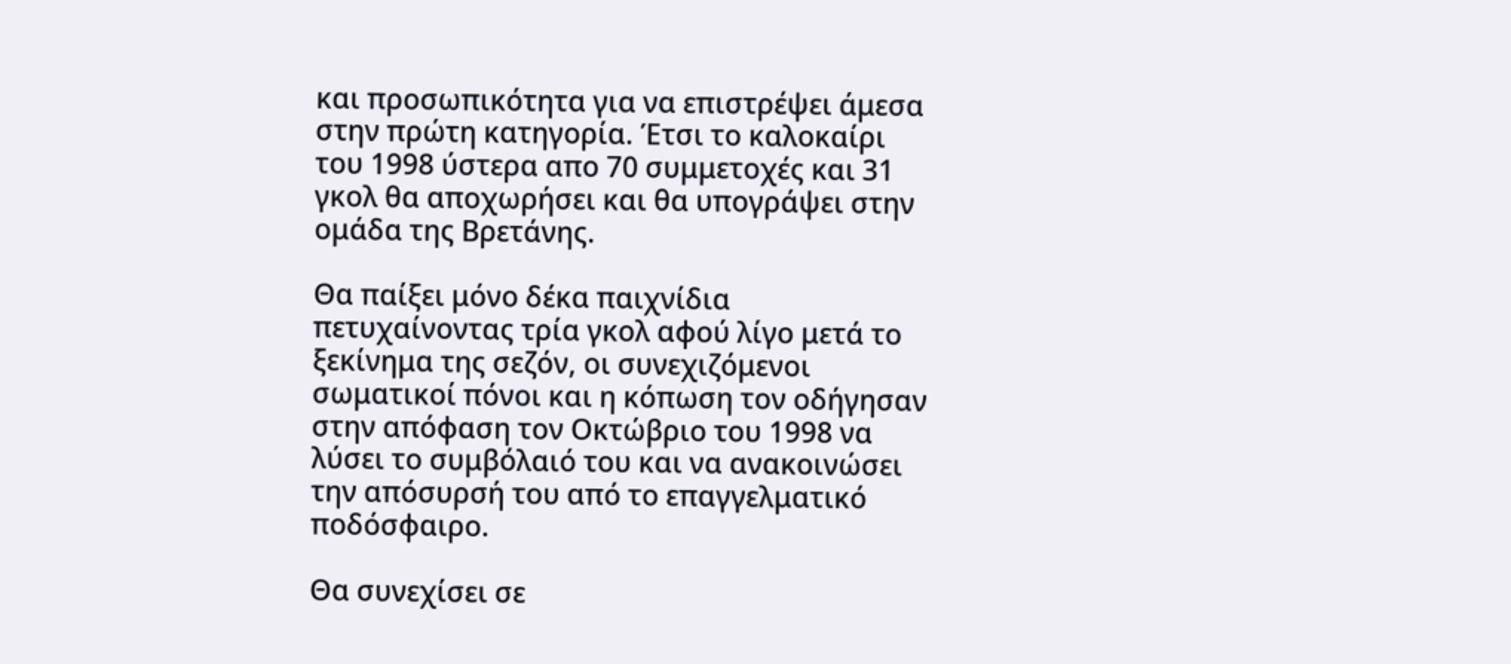και προσωπικότητα για να επιστρέψει άμεσα στην πρώτη κατηγορία. Έτσι το καλοκαίρι του 1998 ύστερα απο 70 συμμετοχές και 31 γκολ θα αποχωρήσει και θα υπογράψει στην ομάδα της Βρετάνης.

Θα παίξει μόνο δέκα παιχνίδια πετυχαίνοντας τρία γκολ αφού λίγο μετά το ξεκίνημα της σεζόν, οι συνεχιζόμενοι σωματικοί πόνοι και η κόπωση τον οδήγησαν στην απόφαση τον Οκτώβριο του 1998 να λύσει το συμβόλαιό του και να ανακοινώσει την απόσυρσή του από το επαγγελματικό ποδόσφαιρο.

Θα συνεχίσει σε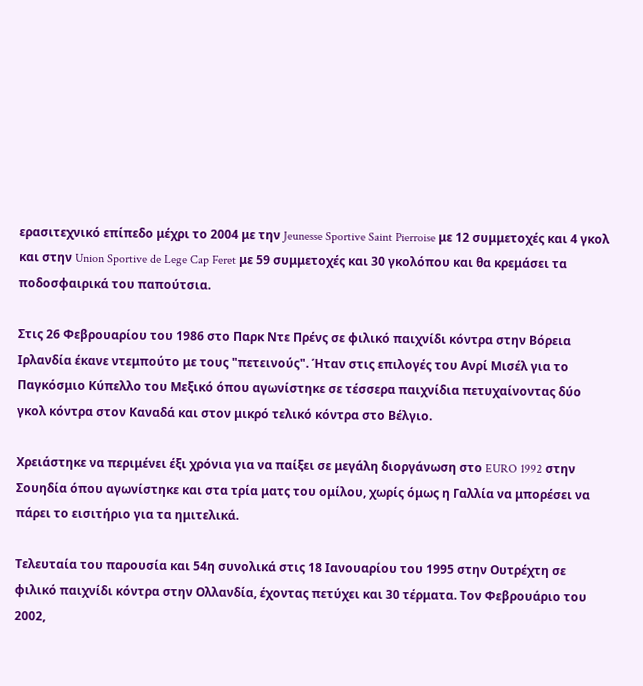ερασιτεχνικό επίπεδο μέχρι το 2004 με την Jeunesse Sportive Saint Pierroise με 12 συμμετοχές και 4 γκολ και στην Union Sportive de Lege Cap Feret με 59 συμμετοχές και 30 γκολόπου και θα κρεμάσει τα ποδοσφαιρικά του παπούτσια.

Στις 26 Φεβρουαρίου του 1986 στο Παρκ Ντε Πρένς σε φιλικό παιχνίδι κόντρα στην Βόρεια Ιρλανδία έκανε ντεμπούτο με τους "πετεινούς". Ήταν στις επιλογές του Ανρί Μισέλ για το Παγκόσμιο Κύπελλο του Μεξικό όπου αγωνίστηκε σε τέσσερα παιχνίδια πετυχαίνοντας δύο γκολ κόντρα στον Καναδά και στον μικρό τελικό κόντρα στο Βέλγιο.

Χρειάστηκε να περιμένει έξι χρόνια για να παίξει σε μεγάλη διοργάνωση στο EURO 1992 στην Σουηδία όπου αγωνίστηκε και στα τρία ματς του ομίλου, χωρίς όμως η Γαλλία να μπορέσει να πάρει το εισιτήριο για τα ημιτελικά.

Τελευταία του παρουσία και 54η συνολικά στις 18 Ιανουαρίου του 1995 στην Ουτρέχτη σε φιλικό παιχνίδι κόντρα στην Ολλανδία, έχοντας πετύχει και 30 τέρματα. Τον Φεβρουάριο του 2002,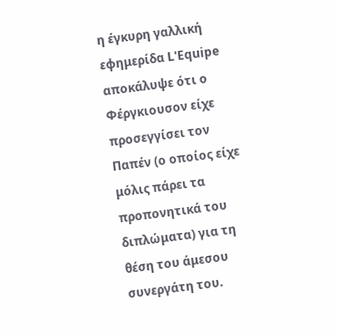η έγκυρη γαλλική εφημερίδα L'Equipe αποκάλυψε ότι ο Φέργκιουσον είχε προσεγγίσει τον Παπέν (ο οποίος είχε μόλις πάρει τα προπονητικά του διπλώματα) για τη θέση του άμεσου συνεργάτη του.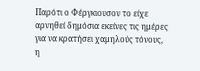Παρότι ο Φέργκιουσον το είχε αρνηθεί δημόσια εκείνες τις ημέρες για να κρατήσει χαμηλούς τόνους, η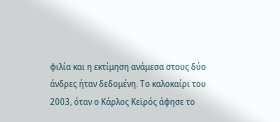φιλία και η εκτίμηση ανάμεσα στους δύο άνδρες ήταν δεδομένη. Το καλοκαίρι του 2003, όταν ο Κάρλος Κεϊρός άφησε το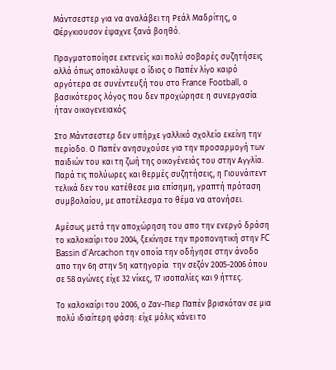Μάντσεστερ για να αναλάβει τη Ρεάλ Μαδρίτης, ο Φέργκιουσον έψαχνε ξανά βοηθό.

Πραγματοποίησε εκτενείς και πολύ σοβαρές συζητήσεις αλλά όπως αποκάλυψε ο ίδιος ο Παπέν λίγο καιρό αργότερα σε συνέντευξή του στο France Football, ο βασικότερος λόγος που δεν προχώρησε η συνεργασία ήταν οικογενειακός

Στο Μάντσεστερ δεν υπήρχε γαλλικό σχολείο εκείνη την περίοδο. Ο Παπέν ανησυχούσε για την προσαρμογή των παιδιών του και τη ζωή της οικογένειάς του στην Αγγλία. Παρά τις πολύωρες και θερμές συζητήσεις, η Γιουνάιτεντ τελικά δεν του κατέθεσε μια επίσημη, γραπτή πρόταση συμβολαίου, με αποτέλεσμα το θέμα να ατονήσει.

Αμέσως μετά την αποχώρηση του απο την ενεργό δράση το καλοκαίρι του 2004, ξεκίνησε την προπονητική στην FC Bassin d'Arcachon την οποία την οδήγησε στην άνοδο απο την 6η στην 5η κατηγορία  την σεζόν 2005-2006 όπου σε 58 αγώνες είχε 32 νίκες, 17 ισοπαλίες και 9 ήττες.

Το καλοκαίρι του 2006, ο Ζαν-Πιερ Παπέν βρισκόταν σε μια πολύ ιδιαίτερη φάση: είχε μόλις κάνει το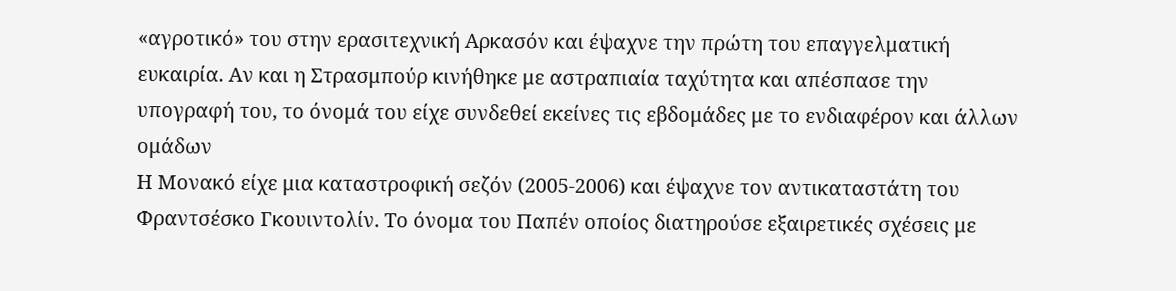«αγροτικό» του στην ερασιτεχνική Αρκασόν και έψαχνε την πρώτη του επαγγελματική ευκαιρία. Αν και η Στρασμπούρ κινήθηκε με αστραπιαία ταχύτητα και απέσπασε την υπογραφή του, το όνομά του είχε συνδεθεί εκείνες τις εβδομάδες με το ενδιαφέρον και άλλων ομάδων
Η Μονακό είχε μια καταστροφική σεζόν (2005-2006) και έψαχνε τον αντικαταστάτη του Φραντσέσκο Γκουιντολίν. Το όνομα του Παπέν οποίος διατηρούσε εξαιρετικές σχέσεις με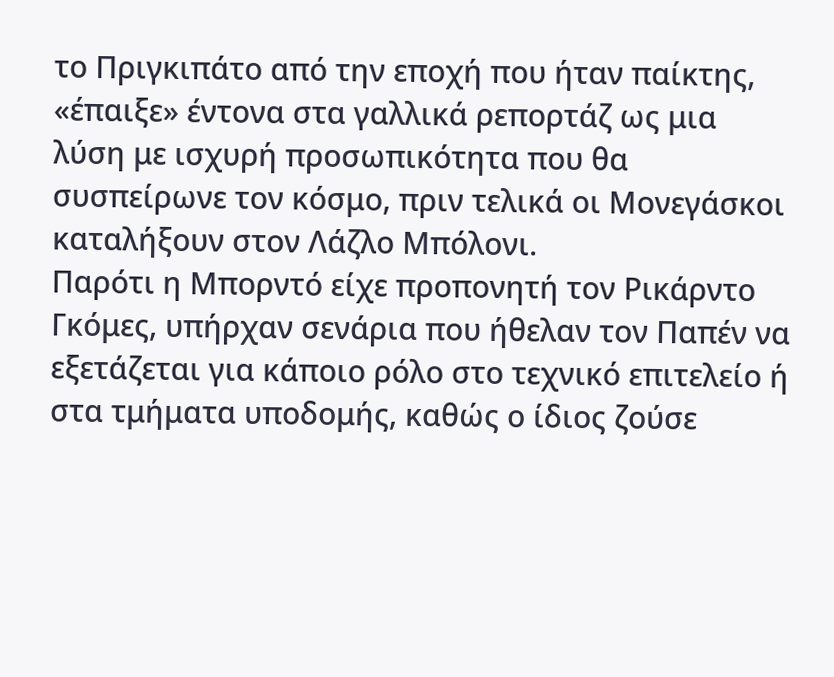το Πριγκιπάτο από την εποχή που ήταν παίκτης, «έπαιξε» έντονα στα γαλλικά ρεπορτάζ ως μια λύση με ισχυρή προσωπικότητα που θα συσπείρωνε τον κόσμο, πριν τελικά οι Μονεγάσκοι καταλήξουν στον Λάζλο Μπόλονι.
Παρότι η Μπορντό είχε προπονητή τον Ρικάρντο Γκόμες, υπήρχαν σενάρια που ήθελαν τον Παπέν να εξετάζεται για κάποιο ρόλο στο τεχνικό επιτελείο ή στα τμήματα υποδομής, καθώς ο ίδιος ζούσε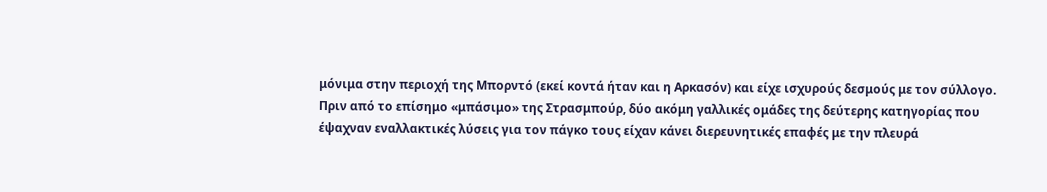μόνιμα στην περιοχή της Μπορντό (εκεί κοντά ήταν και η Αρκασόν) και είχε ισχυρούς δεσμούς με τον σύλλογο.
Πριν από το επίσημο «μπάσιμο» της Στρασμπούρ, δύο ακόμη γαλλικές ομάδες της δεύτερης κατηγορίας που έψαχναν εναλλακτικές λύσεις για τον πάγκο τους είχαν κάνει διερευνητικές επαφές με την πλευρά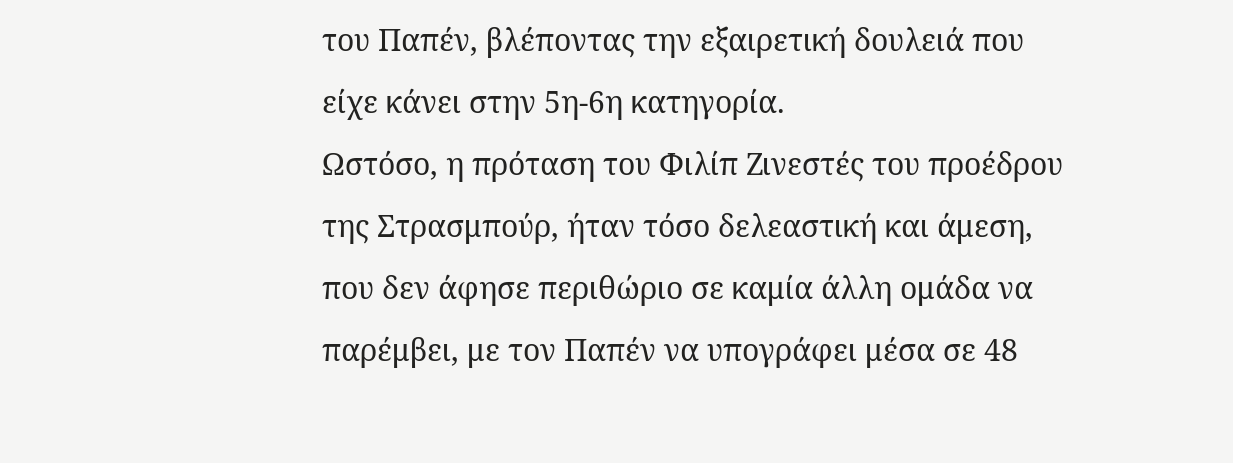του Παπέν, βλέποντας την εξαιρετική δουλειά που είχε κάνει στην 5η-6η κατηγορία.
Ωστόσο, η πρόταση του Φιλίπ Ζινεστές του προέδρου της Στρασμπούρ, ήταν τόσο δελεαστική και άμεση, που δεν άφησε περιθώριο σε καμία άλλη ομάδα να παρέμβει, με τον Παπέν να υπογράφει μέσα σε 48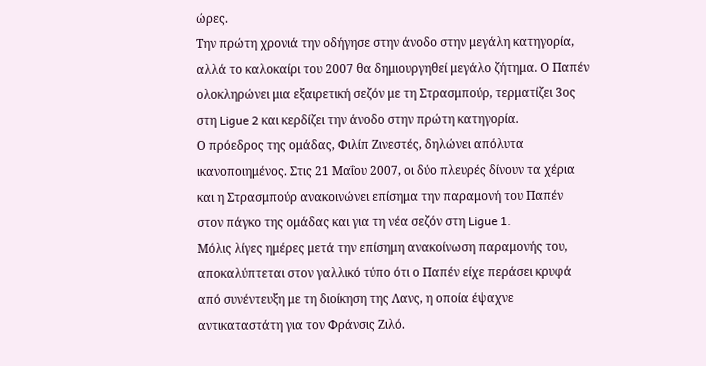ώρες.
Την πρώτη χρονιά την οδήγησε στην άνοδο στην μεγάλη κατηγορία, αλλά το καλοκαίρι του 2007 θα δημιουργηθεί μεγάλο ζήτημα. Ο Παπέν ολοκληρώνει μια εξαιρετική σεζόν με τη Στρασμπούρ, τερματίζει 3ος στη Ligue 2 και κερδίζει την άνοδο στην πρώτη κατηγορία.
Ο πρόεδρος της ομάδας, Φιλίπ Ζινεστές, δηλώνει απόλυτα ικανοποιημένος. Στις 21 Μαΐου 2007, οι δύο πλευρές δίνουν τα χέρια και η Στρασμπούρ ανακοινώνει επίσημα την παραμονή του Παπέν στον πάγκο της ομάδας και για τη νέα σεζόν στη Ligue 1.
Μόλις λίγες ημέρες μετά την επίσημη ανακοίνωση παραμονής του, αποκαλύπτεται στον γαλλικό τύπο ότι ο Παπέν είχε περάσει κρυφά από συνέντευξη με τη διοίκηση της Λανς, η οποία έψαχνε αντικαταστάτη για τον Φράνσις Ζιλό.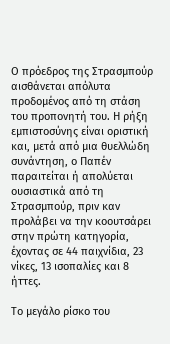Ο πρόεδρος της Στρασμπούρ αισθάνεται απόλυτα προδομένος από τη στάση του προπονητή του. Η ρήξη εμπιστοσύνης είναι οριστική και, μετά από μια θυελλώδη συνάντηση, ο Παπέν παραιτείται ή απολύεται ουσιαστικά από τη Στρασμπούρ, πριν καν προλάβει να την κοουτσάρει στην πρώτη κατηγορία, έχοντας σε 44 παιχνίδια, 23 νίκες, 13 ισοπαλίες και 8 ήττες.

Το μεγάλο ρίσκο του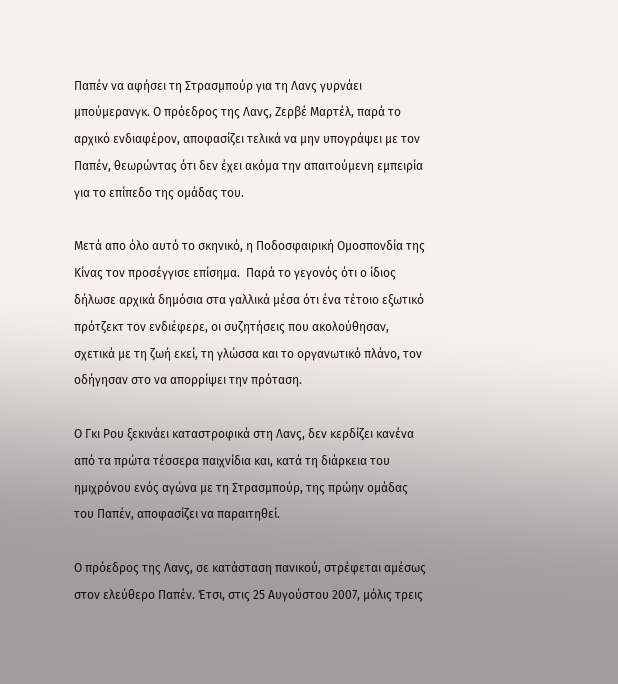Παπέν να αφήσει τη Στρασμπούρ για τη Λανς γυρνάει μπούμερανγκ. Ο πρόεδρος της Λανς, Ζερβέ Μαρτέλ, παρά το αρχικό ενδιαφέρον, αποφασίζει τελικά να μην υπογράψει με τον Παπέν, θεωρώντας ότι δεν έχει ακόμα την απαιτούμενη εμπειρία για το επίπεδο της ομάδας του.

Μετά απο όλο αυτό το σκηνικό, η Ποδοσφαιρική Ομοσπονδία της Κίνας τον προσέγγισε επίσημα.  Παρά το γεγονός ότι ο ίδιος δήλωσε αρχικά δημόσια στα γαλλικά μέσα ότι ένα τέτοιο εξωτικό πρότζεκτ τον ενδιέφερε, οι συζητήσεις που ακολούθησαν, σχετικά με τη ζωή εκεί, τη γλώσσα και το οργανωτικό πλάνο, τον οδήγησαν στο να απορρίψει την πρόταση.

Ο Γκι Ρου ξεκινάει καταστροφικά στη Λανς, δεν κερδίζει κανένα από τα πρώτα τέσσερα παιχνίδια και, κατά τη διάρκεια του ημιχρόνου ενός αγώνα με τη Στρασμπούρ, της πρώην ομάδας του Παπέν, αποφασίζει να παραιτηθεί.

Ο πρόεδρος της Λανς, σε κατάσταση πανικού, στρέφεται αμέσως στον ελεύθερο Παπέν. Έτσι, στις 25 Αυγούστου 2007, μόλις τρεις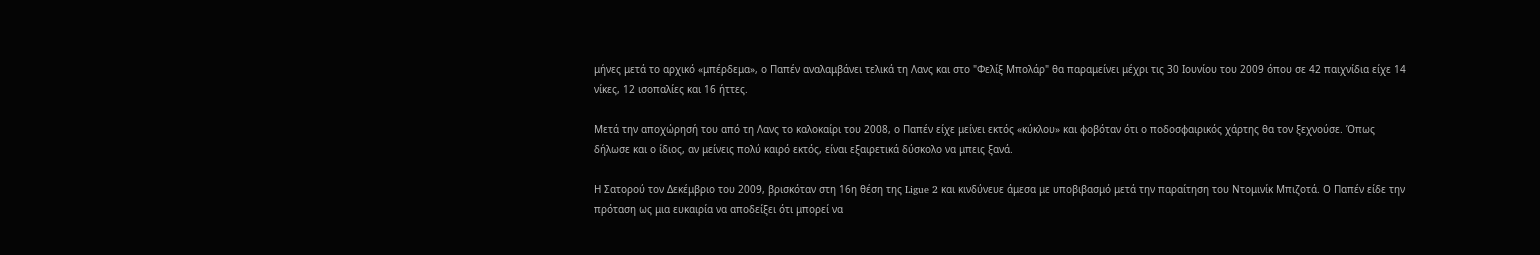μήνες μετά το αρχικό «μπέρδεμα», ο Παπέν αναλαμβάνει τελικά τη Λανς και στο "Φελίξ Μπολάρ" θα παραμείνει μέχρι τις 30 Ιουνίου του 2009 όπου σε 42 παιχνίδια είχε 14 νίκες, 12 ισοπαλίες και 16 ήττες.

Μετά την αποχώρησή του από τη Λανς το καλοκαίρι του 2008, ο Παπέν είχε μείνει εκτός «κύκλου» και φοβόταν ότι ο ποδοσφαιρικός χάρτης θα τον ξεχνούσε. Όπως δήλωσε και ο ίδιος, αν μείνεις πολύ καιρό εκτός, είναι εξαιρετικά δύσκολο να μπεις ξανά.

Η Σατορού τον Δεκέμβριο του 2009, βρισκόταν στη 16η θέση της Ligue 2 και κινδύνευε άμεσα με υποβιβασμό μετά την παραίτηση του Ντομινίκ Μπιζοτά. Ο Παπέν είδε την πρόταση ως μια ευκαιρία να αποδείξει ότι μπορεί να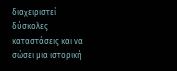διαχειριστεί δύσκολες καταστάσεις και να σώσει μια ιστορική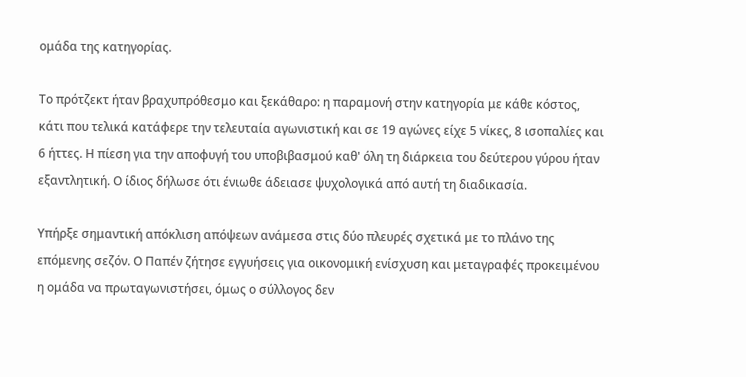ομάδα της κατηγορίας.

Το πρότζεκτ ήταν βραχυπρόθεσμο και ξεκάθαρο: η παραμονή στην κατηγορία με κάθε κόστος, κάτι που τελικά κατάφερε την τελευταία αγωνιστική και σε 19 αγώνες είχε 5 νίκες, 8 ισοπαλίες και 6 ήττες. Η πίεση για την αποφυγή του υποβιβασμού καθ' όλη τη διάρκεια του δεύτερου γύρου ήταν εξαντλητική. Ο ίδιος δήλωσε ότι ένιωθε άδειασε ψυχολογικά από αυτή τη διαδικασία.

Υπήρξε σημαντική απόκλιση απόψεων ανάμεσα στις δύο πλευρές σχετικά με το πλάνο της επόμενης σεζόν. Ο Παπέν ζήτησε εγγυήσεις για οικονομική ενίσχυση και μεταγραφές προκειμένου η ομάδα να πρωταγωνιστήσει, όμως ο σύλλογος δεν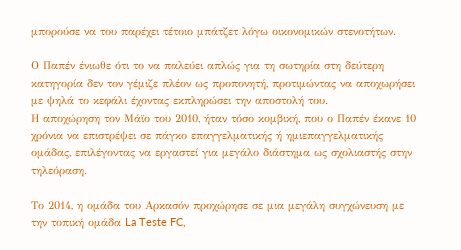μπορούσε να του παρέχει τέτοιο μπάτζετ λόγω οικονομικών στενοτήτων.

Ο Παπέν ένιωθε ότι το να παλεύει απλώς για τη σωτηρία στη δεύτερη κατηγορία δεν τον γέμιζε πλέον ως προπονητή, προτιμώντας να αποχωρήσει με ψηλά το κεφάλι έχοντας εκπληρώσει την αποστολή του.
Η αποχώρηση τον Μάϊο του 2010, ήταν τόσο κομβική, που ο Παπέν έκανε 10 χρόνια να επιστρέψει σε πάγκο επαγγελματικής ή ημιεπαγγελματικής ομάδας, επιλέγοντας να εργαστεί για μεγάλο διάστημα ως σχολιαστής στην τηλεόραση.

Το 2014, η ομάδα του Αρκασόν προχώρησε σε μια μεγάλη συγχώνευση με την τοπική ομάδα La Teste FC,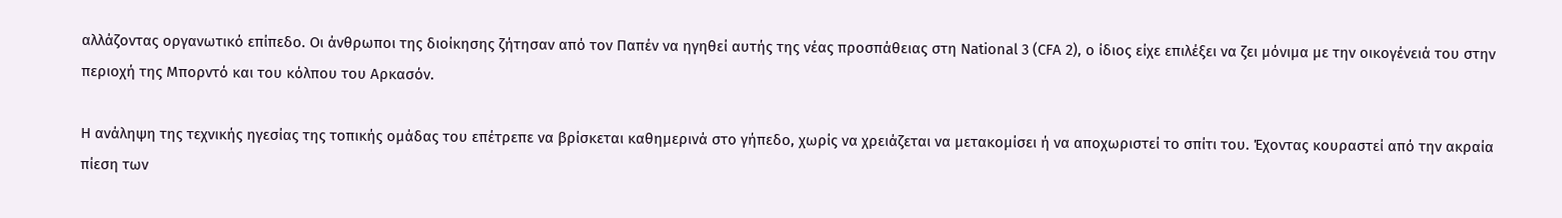αλλάζοντας οργανωτικό επίπεδο. Οι άνθρωποι της διοίκησης ζήτησαν από τον Παπέν να ηγηθεί αυτής της νέας προσπάθειας στη National 3 (CFA 2), ο ίδιος είχε επιλέξει να ζει μόνιμα με την οικογένειά του στην περιοχή της Μπορντό και του κόλπου του Αρκασόν.

Η ανάληψη της τεχνικής ηγεσίας της τοπικής ομάδας του επέτρεπε να βρίσκεται καθημερινά στο γήπεδο, χωρίς να χρειάζεται να μετακομίσει ή να αποχωριστεί το σπίτι του. Έχοντας κουραστεί από την ακραία πίεση των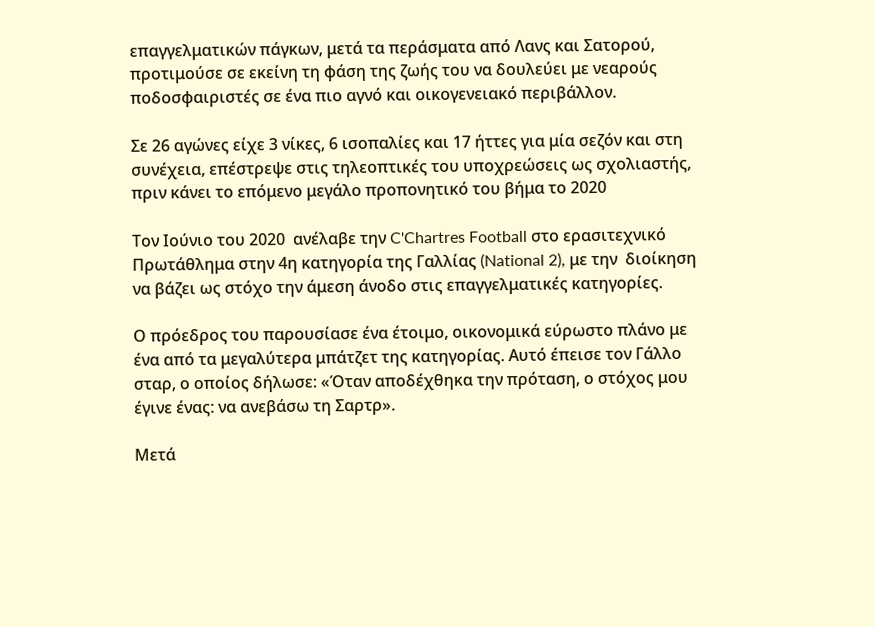επαγγελματικών πάγκων, μετά τα περάσματα από Λανς και Σατορού, προτιμούσε σε εκείνη τη φάση της ζωής του να δουλεύει με νεαρούς ποδοσφαιριστές σε ένα πιο αγνό και οικογενειακό περιβάλλον.

Σε 26 αγώνες είχε 3 νίκες, 6 ισοπαλίες και 17 ήττες για μία σεζόν και στη συνέχεια, επέστρεψε στις τηλεοπτικές του υποχρεώσεις ως σχολιαστής, πριν κάνει το επόμενο μεγάλο προπονητικό του βήμα το 2020

Τον Ιούνιο του 2020  ανέλαβε την C'Chartres Football στο ερασιτεχνικό Πρωτάθλημα στην 4η κατηγορία της Γαλλίας (National 2), με την  διοίκηση να βάζει ως στόχο την άμεση άνοδο στις επαγγελματικές κατηγορίες.

Ο πρόεδρος του παρουσίασε ένα έτοιμο, οικονομικά εύρωστο πλάνο με ένα από τα μεγαλύτερα μπάτζετ της κατηγορίας. Αυτό έπεισε τον Γάλλο σταρ, ο οποίος δήλωσε: «Όταν αποδέχθηκα την πρόταση, ο στόχος μου έγινε ένας: να ανεβάσω τη Σαρτρ».

Μετά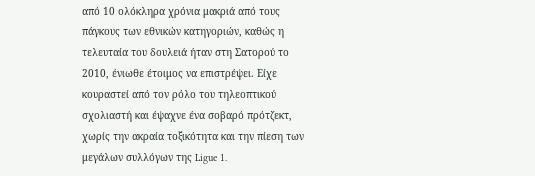από 10 ολόκληρα χρόνια μακριά από τους πάγκους των εθνικών κατηγοριών, καθώς η τελευταία του δουλειά ήταν στη Σατορού το 2010, ένιωθε έτοιμος να επιστρέψει. Είχε κουραστεί από τον ρόλο του τηλεοπτικού σχολιαστή και έψαχνε ένα σοβαρό πρότζεκτ, χωρίς την ακραία τοξικότητα και την πίεση των μεγάλων συλλόγων της Ligue 1.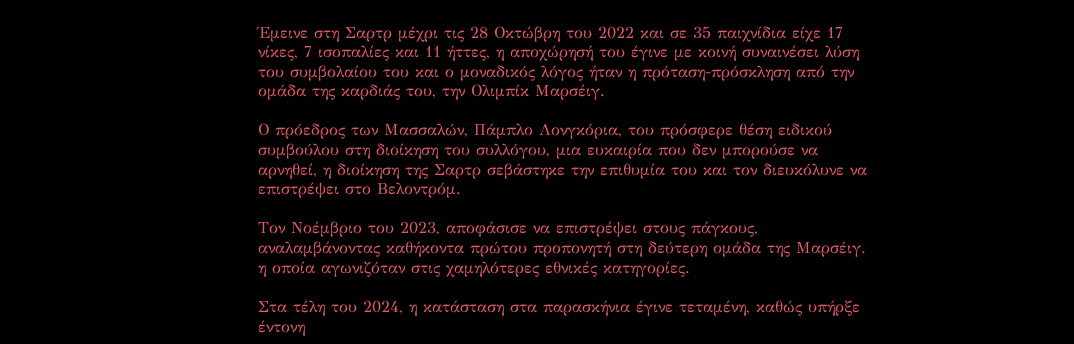Έμεινε στη Σαρτρ μέχρι τις 28 Οκτώβρη του 2022 και σε 35 παιχνίδια είχε 17 νίκες, 7 ισοπαλίες και 11 ήττες, η αποχώρησή του έγινε με κοινή συναινέσει λύση του συμβολαίου του και ο μοναδικός λόγος ήταν η πρόταση-πρόσκληση από την ομάδα της καρδιάς του, την Ολιμπίκ Μαρσέιγ.

Ο πρόεδρος των Μασσαλών, Πάμπλο Λονγκόρια, του πρόσφερε θέση ειδικού συμβούλου στη διοίκηση του συλλόγου, μια ευκαιρία που δεν μπορούσε να αρνηθεί, η διοίκηση της Σαρτρ σεβάστηκε την επιθυμία του και τον διευκόλυνε να επιστρέψει στο Βελοντρόμ.

Τον Νοέμβριο του 2023, αποφάσισε να επιστρέψει στους πάγκους, αναλαμβάνοντας καθήκοντα πρώτου προπονητή στη δεύτερη ομάδα της Μαρσέιγ. η οποία αγωνιζόταν στις χαμηλότερες εθνικές κατηγορίες.

Στα τέλη του 2024, η κατάσταση στα παρασκήνια έγινε τεταμένη, καθώς υπήρξε έντονη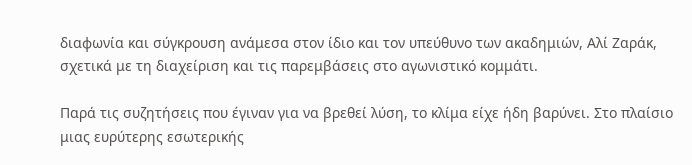διαφωνία και σύγκρουση ανάμεσα στον ίδιο και τον υπεύθυνο των ακαδημιών, Αλί Ζαράκ, σχετικά με τη διαχείριση και τις παρεμβάσεις στο αγωνιστικό κομμάτι.

Παρά τις συζητήσεις που έγιναν για να βρεθεί λύση, το κλίμα είχε ήδη βαρύνει. Στο πλαίσιο μιας ευρύτερης εσωτερικής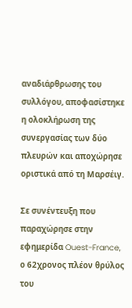αναδιάρθρωσης του συλλόγου, αποφασίστηκε η ολοκλήρωση της συνεργασίας των δύο πλευρών και αποχώρησε  οριστικά από τη Μαρσέιγ.

Σε συνέντευξη που παραχώρησε στην εφημερίδα Ouest-France, ο 62χρονος πλέον θρύλος του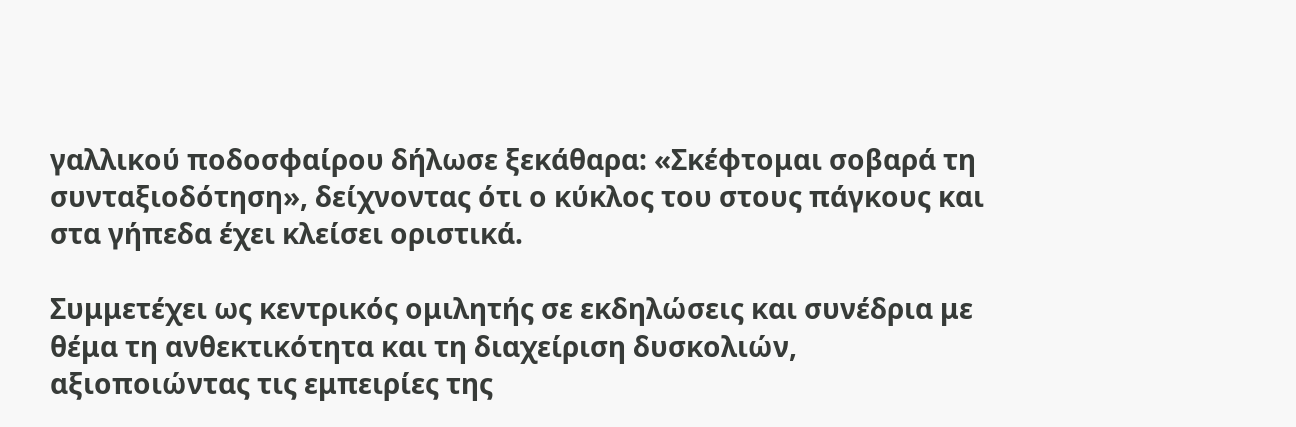γαλλικού ποδοσφαίρου δήλωσε ξεκάθαρα: «Σκέφτομαι σοβαρά τη συνταξιοδότηση», δείχνοντας ότι ο κύκλος του στους πάγκους και στα γήπεδα έχει κλείσει οριστικά.

Συμμετέχει ως κεντρικός ομιλητής σε εκδηλώσεις και συνέδρια με θέμα τη ανθεκτικότητα και τη διαχείριση δυσκολιών, αξιοποιώντας τις εμπειρίες της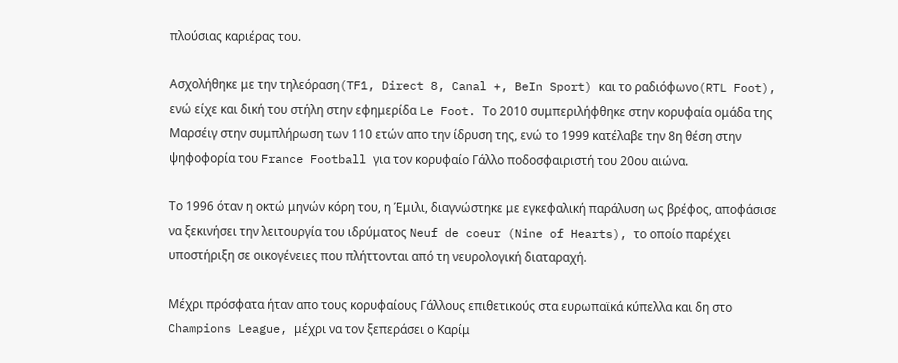πλούσιας καριέρας του.

Ασχολήθηκε με την τηλεόραση(TF1, Direct 8, Canal +, BeIn Sport) και το ραδιόφωνο(RTL Foot), ενώ είχε και δική του στήλη στην εφημερίδα Le Foot. Το 2010 συμπεριλήφθηκε στην κορυφαία ομάδα της Μαρσέιγ στην συμπλήρωση των 110 ετών απο την ίδρυση της, ενώ το 1999 κατέλαβε την 8η θέση στην ψηφοφορία του France Football για τον κορυφαίο Γάλλο ποδοσφαιριστή του 20ου αιώνα.

Το 1996 όταν η οκτώ μηνών κόρη του, η Έμιλι, διαγνώστηκε με εγκεφαλική παράλυση ως βρέφος, αποφάσισε να ξεκινήσει την λειτουργία του ιδρύματος Neuf de coeur (Nine of Hearts), το οποίο παρέχει υποστήριξη σε οικογένειες που πλήττονται από τη νευρολογική διαταραχή.

Μέχρι πρόσφατα ήταν απο τους κορυφαίους Γάλλους επιθετικούς στα ευρωπαϊκά κύπελλα και δη στο Champions League, μέχρι να τον ξεπεράσει ο Καρίμ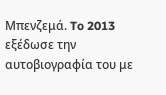Μπενζεμά. To 2013 εξέδωσε την αυτοβιογραφία του με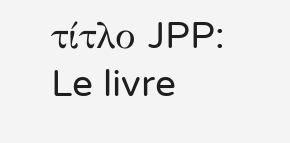τίτλο JPP: Le livre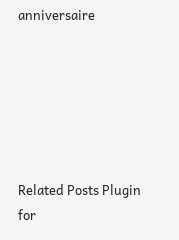anniversaire






Related Posts Plugin for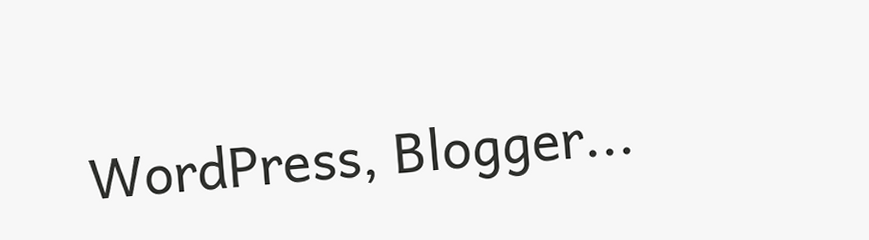WordPress, Blogger...